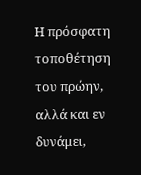Η πρόσφατη τοποθέτηση του πρώην, αλλά και εν δυνάμει,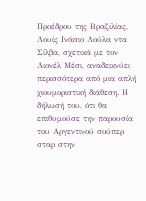Προέδρου της Βραζιλίας, Λουίς Ινάσιο Λούλα ντα Σίλβα, σχετικά με τον Λιονέλ Μέσι, αναδεικνύει περισσότερα από μια απλή χιουμοριστική διάθεση. Η δήλωσή του, ότι θα επιθυμούσε την παρουσία του Αργεντινού σούπερ σταρ στην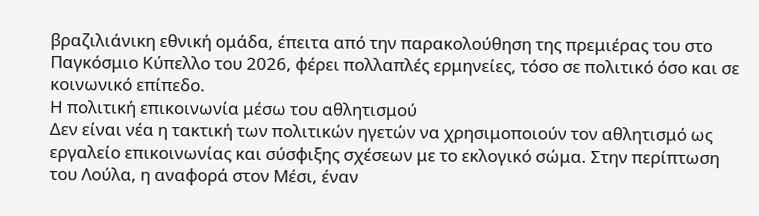βραζιλιάνικη εθνική ομάδα, έπειτα από την παρακολούθηση της πρεμιέρας του στο Παγκόσμιο Κύπελλο του 2026, φέρει πολλαπλές ερμηνείες, τόσο σε πολιτικό όσο και σε κοινωνικό επίπεδο.
Η πολιτική επικοινωνία μέσω του αθλητισμού
Δεν είναι νέα η τακτική των πολιτικών ηγετών να χρησιμοποιούν τον αθλητισμό ως εργαλείο επικοινωνίας και σύσφιξης σχέσεων με το εκλογικό σώμα. Στην περίπτωση του Λούλα, η αναφορά στον Μέσι, έναν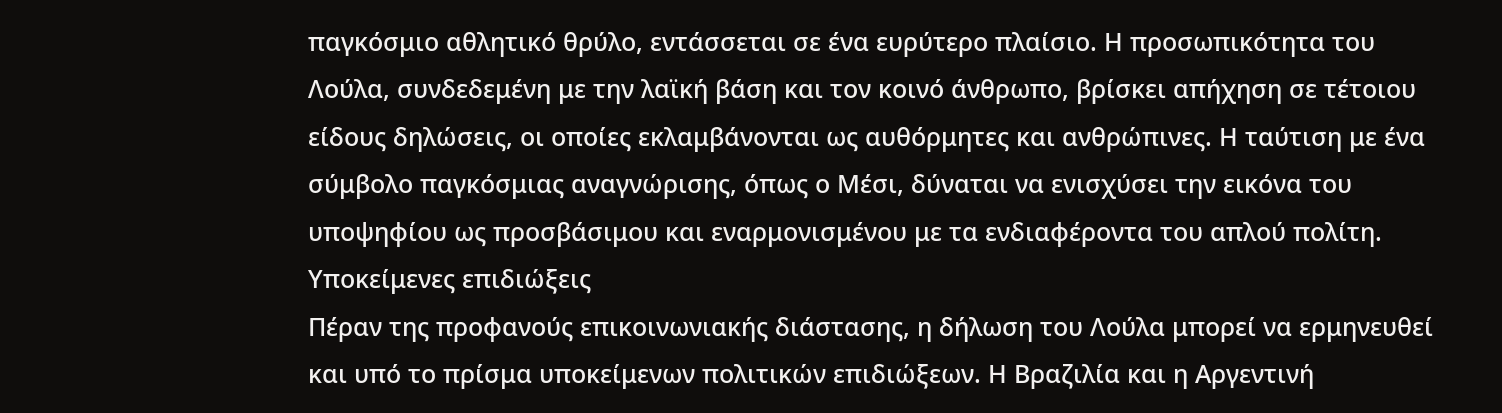παγκόσμιο αθλητικό θρύλο, εντάσσεται σε ένα ευρύτερο πλαίσιο. Η προσωπικότητα του Λούλα, συνδεδεμένη με την λαϊκή βάση και τον κοινό άνθρωπο, βρίσκει απήχηση σε τέτοιου είδους δηλώσεις, οι οποίες εκλαμβάνονται ως αυθόρμητες και ανθρώπινες. Η ταύτιση με ένα σύμβολο παγκόσμιας αναγνώρισης, όπως ο Μέσι, δύναται να ενισχύσει την εικόνα του υποψηφίου ως προσβάσιμου και εναρμονισμένου με τα ενδιαφέροντα του απλού πολίτη.
Υποκείμενες επιδιώξεις
Πέραν της προφανούς επικοινωνιακής διάστασης, η δήλωση του Λούλα μπορεί να ερμηνευθεί και υπό το πρίσμα υποκείμενων πολιτικών επιδιώξεων. Η Βραζιλία και η Αργεντινή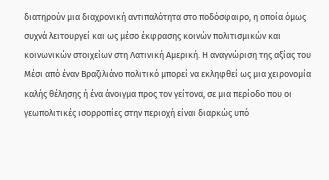διατηρούν μια διαχρονική αντιπαλότητα στο ποδόσφαιρο, η οποία όμως συχνά λειτουργεί και ως μέσο έκφρασης κοινών πολιτισμικών και κοινωνικών στοιχείων στη Λατινική Αμερική. Η αναγνώριση της αξίας του Μέσι από έναν Βραζιλιάνο πολιτικό μπορεί να εκληφθεί ως μια χειρονομία καλής θέλησης ή ένα άνοιγμα προς τον γείτονα, σε μια περίοδο που οι γεωπολιτικές ισορροπίες στην περιοχή είναι διαρκώς υπό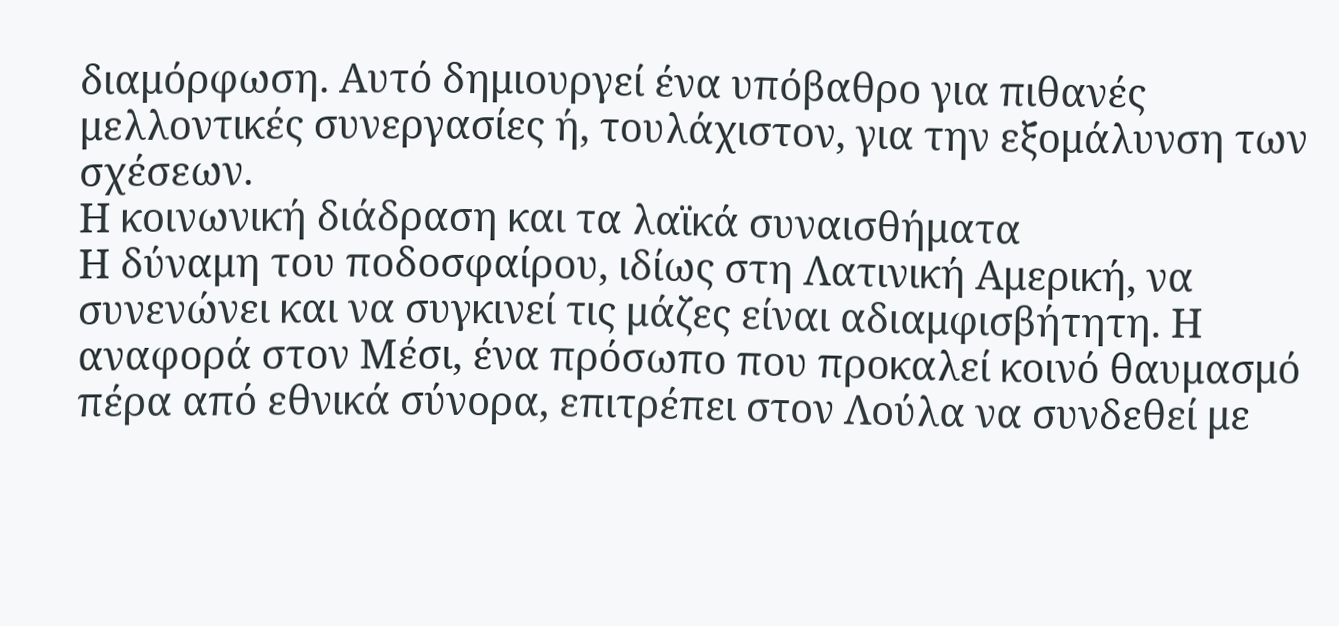διαμόρφωση. Αυτό δημιουργεί ένα υπόβαθρο για πιθανές μελλοντικές συνεργασίες ή, τουλάχιστον, για την εξομάλυνση των σχέσεων.
Η κοινωνική διάδραση και τα λαϊκά συναισθήματα
Η δύναμη του ποδοσφαίρου, ιδίως στη Λατινική Αμερική, να συνενώνει και να συγκινεί τις μάζες είναι αδιαμφισβήτητη. Η αναφορά στον Μέσι, ένα πρόσωπο που προκαλεί κοινό θαυμασμό πέρα από εθνικά σύνορα, επιτρέπει στον Λούλα να συνδεθεί με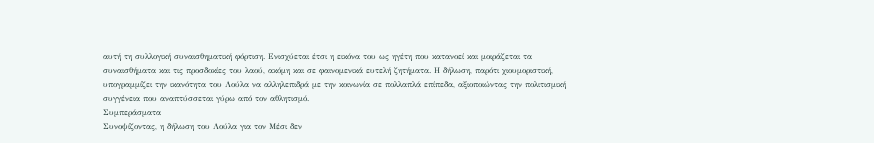αυτή τη συλλογική συναισθηματική φόρτιση. Ενισχύεται έτσι η εικόνα του ως ηγέτη που κατανοεί και μοιράζεται τα συναισθήματα και τις προσδοκίες του λαού, ακόμη και σε φαινομενικά ευτελή ζητήματα. Η δήλωση, παρότι χιουμοριστική, υπογραμμίζει την ικανότητα του Λούλα να αλληλεπιδρά με την κοινωνία σε πολλαπλά επίπεδα, αξιοποιώντας την πολιτισμική συγγένεια που αναπτύσσεται γύρω από τον αθλητισμό.
Συμπεράσματα
Συνοψίζοντας, η δήλωση του Λούλα για τον Μέσι δεν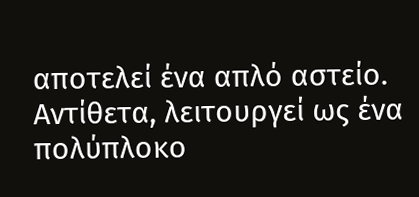αποτελεί ένα απλό αστείο. Αντίθετα, λειτουργεί ως ένα πολύπλοκο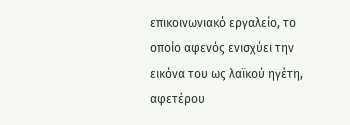επικοινωνιακό εργαλείο, το οποίο αφενός ενισχύει την εικόνα του ως λαϊκού ηγέτη, αφετέρου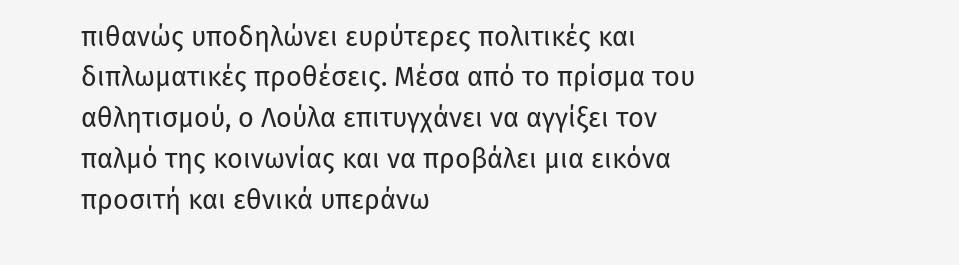πιθανώς υποδηλώνει ευρύτερες πολιτικές και διπλωματικές προθέσεις. Μέσα από το πρίσμα του αθλητισμού, ο Λούλα επιτυγχάνει να αγγίξει τον παλμό της κοινωνίας και να προβάλει μια εικόνα προσιτή και εθνικά υπεράνω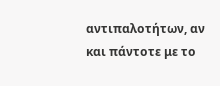αντιπαλοτήτων, αν και πάντοτε με το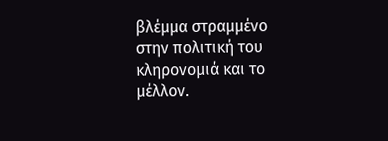βλέμμα στραμμένο στην πολιτική του κληρονομιά και το μέλλον.